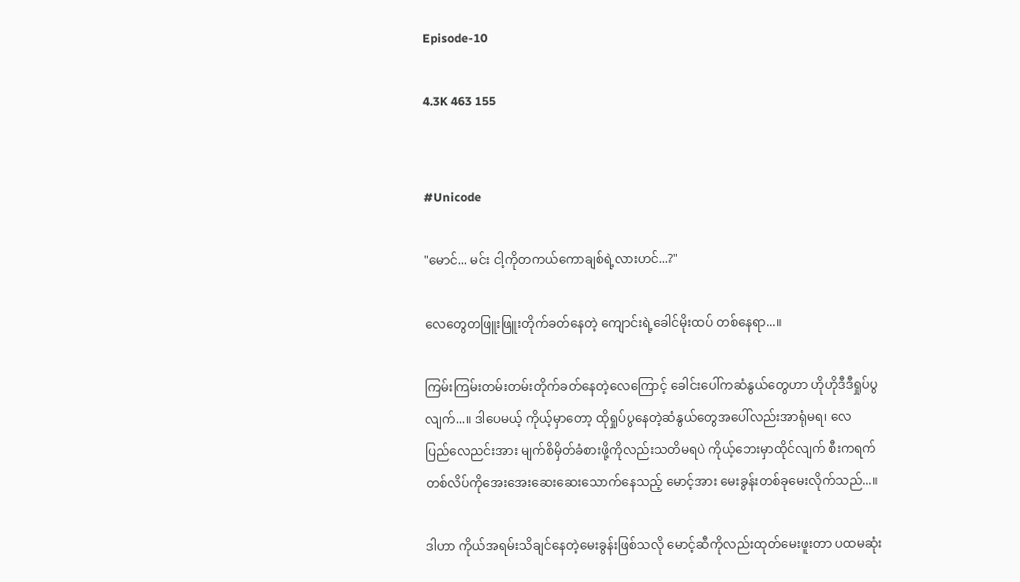Episode-10

4.3K 463 155


#Unicode

"မောင်... မင်း ငါ့ကိုတကယ်ကောချစ်ရဲ့လားဟင်...?"

လေတွေတဖြူးဖြူးတိုက်ခတ်နေတဲ့ ကျောင်းရဲ့ခေါင်မိုးထပ် တစ်နေရာ...။

ကြမ်းကြမ်းတမ်းတမ်းတိုက်ခတ်နေတဲ့လေကြောင့် ခေါင်းပေါ်ကဆံနွယ်တွေဟာ ဟိုဟိုဒီဒီရှုပ်ပွလျက်...။ ဒါပေမယ့် ကိုယ့်မှာတော့ ထိုရှုပ်ပွနေတဲ့ဆံနွယ်တွေအပေါ်လည်းအာရုံမရ၊ လေပြည်‌လေညင်းအား မျက်စိမှိတ်ခံစားဖို့ကိုလည်းသတိမရပဲ ကိုယ့်ဘေးမှာထိုင်လျက် စီးကရက်တစ်လိပ်ကိုအေးအေးဆေးဆေးသောက်နေသည့် မောင့်အား မေးခွန်းတစ်ခုမေးလိုက်သည်...။

ဒါဟာ ကိုယ်အရမ်းသိချင်နေတဲ့မေးခွန်းဖြစ်သလို မောင့်ဆီကိုလည်းထုတ်မေးဖူးတာ ပထမဆုံး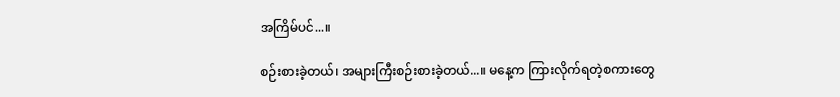အကြိမ်ပင်...။

စဉ်းစားခဲ့တယ်၊ အများကြီးစဉ်းစားခဲ့တယ်...။ မနေ့က ကြားလိုက်ရတဲ့စကားတွေ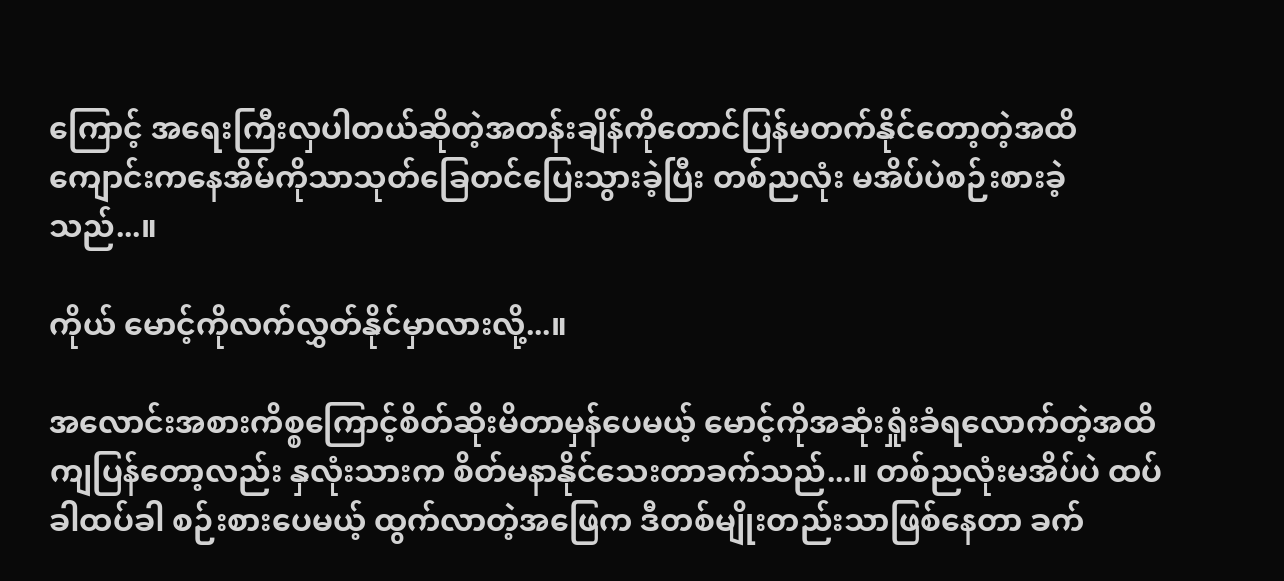ကြောင့် အရေးကြီးလှပါတယ်ဆိုတဲ့အတန်းချိန်ကိုတောင်ပြန်မတက်နိုင်တော့တဲ့အထိ ကျောင်းကနေအိမ်ကိုသာသုတ်ခြေတင်ပြေးသွားခဲ့ပြီး တစ်ညလုံး မအိပ်ပဲစဉ်းစားခဲ့သည်...။

ကိုယ် မောင့်ကိုလက်လွှတ်နိုင်မှာလားလို့...။

အလောင်းအစားကိစ္စကြောင့်စိတ်ဆိုးမိတာမှန်ပေမယ့် မောင့်ကိုအဆုံးရှုံးခံရလောက်တဲ့အထိကျပြန်တော့လည်း နှလုံးသားက စိတ်မနာနိုင်သေးတာခက်သည်...။ တစ်ညလုံးမအိပ်ပဲ ထပ်ခါထပ်ခါ စဉ်းစားပေမယ့် ထွက်လာတဲ့အဖြေက ဒီတစ်မျိုးတည်းသာဖြစ်နေတာ ခက်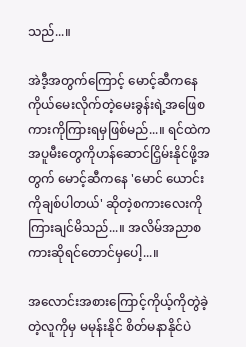သည်...။

အဲဒီ့အတွက်ကြောင့် မောင့်ဆီကနေ ကိုယ်မေးလိုက်တဲ့မေးခွန်းရဲ့အဖြေစကားကိုကြားရမှဖြစ်မည်...။ ရင်ထဲကအပူမီးတွေကိုဟန်ဆောင်ငြှိမ်းနိုင်ဖို့အတွက် မောင့်ဆီကနေ 'မောင် ယောင်းကိုချစ်ပါတယ်' ဆိုတဲ့စကားလေးကိုကြားချင်မိသည်...။ အလိမ်အညာစကားဆိုရင်တောင်မှပေါ့...။

အလောင်းအစားကြောင့်ကိုယ့်ကိုတွဲခဲ့တဲ့လူကိုမှ မမုန်းနိုင် စိတ်မနာနိုင်ပဲ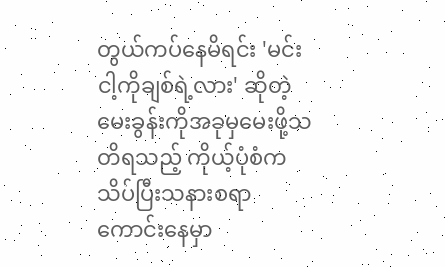တွယ်ကပ်နေမိရင်း 'မင်း ငါ့ကိုချစ်ရဲ့လား' ဆိုတဲ့မေးခွန်းကိုအခုမှမေးဖို့သတိရသည့် ကိုယ့်ပုံစံက သိပ်ပြီးသနားစရာကောင်းနေမှာ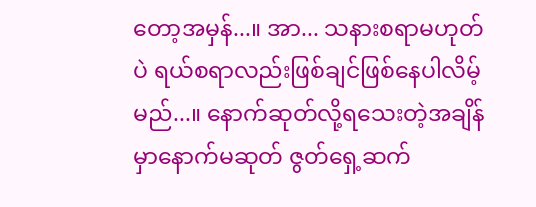တော့အမှန်...။ အာ... သနားစရာမဟုတ်ပဲ ရယ်စရာလည်းဖြစ်ချင်ဖြစ်နေပါလိမ့်မည်...။ နောက်ဆုတ်လို့ရသေးတဲ့အချိန်မှာနောက်မဆုတ် ဇွတ်ရှေ့ဆက်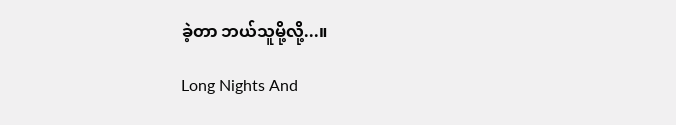ခဲ့တာ ဘယ်သူမို့လို့...။

Long Nights And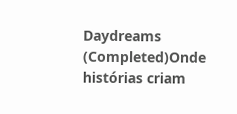Daydreams (Completed)Onde histórias criam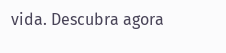vida. Descubra agora